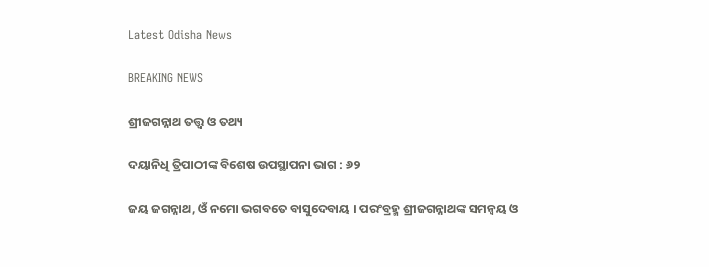Latest Odisha News

BREAKING NEWS

ଶ୍ରୀଜଗନ୍ନାଥ ତତ୍ତ୍ୱ ଓ ତଥ୍ୟ

ଦୟାନିଧି ତ୍ରିପାଠୀଙ୍କ ବିଶେଷ ଉପସ୍ଥାପନା ଭାଗ : ୬୨

ଜୟ ଜଗନ୍ନାଥ, ଓଁ ନମୋ ଭଗବତେ ବାସୁଦେବାୟ । ପରଂବ୍ରହ୍ମ ଶ୍ରୀଜଗନ୍ନାଥଙ୍କ ସମନ୍ୱୟ ଓ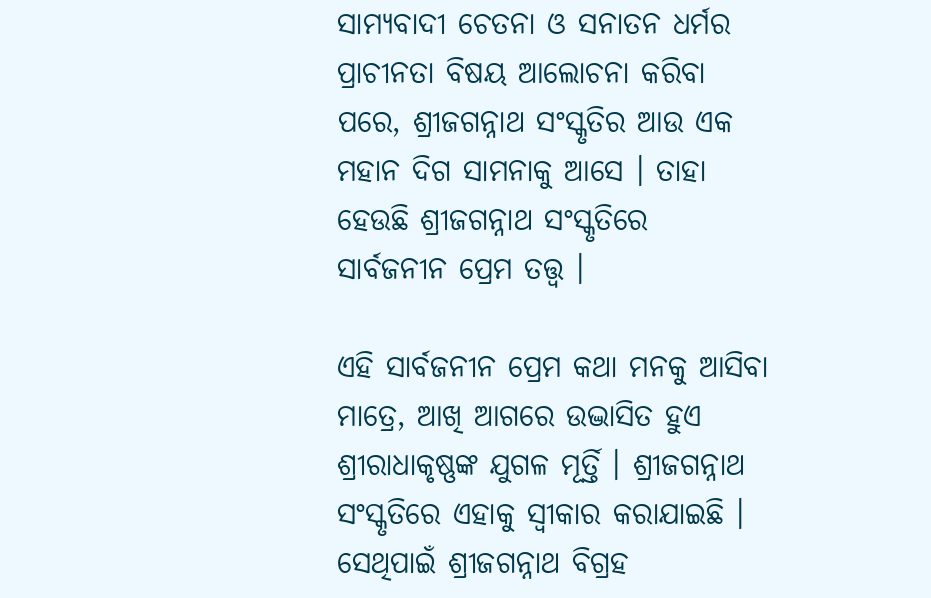ସାମ୍ୟବାଦୀ ଚେତନା ଓ ସନାତନ ଧର୍ମର ପ୍ରାଚୀନତା ବିଷୟ ଆଲୋଚନା କରିବା ପରେ, ଶ୍ରୀଜଗନ୍ନାଥ ସଂସ୍କୃତିର ଆଉ ଏକ ମହାନ ଦିଗ ସାମନାକୁ ଆସେ । ତାହା ହେଉଛି ଶ୍ରୀଜଗନ୍ନାଥ ସଂସ୍କୃତିରେ ସାର୍ବଜନୀନ ପ୍ରେମ ତତ୍ତ୍ୱ ।

ଏହି ସାର୍ବଜନୀନ ପ୍ରେମ କଥା ମନକୁ ଆସିବା ମାତ୍ରେ, ଆଖି ଆଗରେ ଉଦ୍ଭାସିତ ହୁଏ ଶ୍ରୀରାଧାକୃଷ୍ଣଙ୍କ ଯୁଗଳ ମୂର୍ତ୍ତି । ଶ୍ରୀଜଗନ୍ନାଥ ସଂସ୍କୃତିରେ ଏହାକୁ ସ୍ୱୀକାର କରାଯାଇଛି । ସେଥିପାଇଁ ଶ୍ରୀଜଗନ୍ନାଥ ବିଗ୍ରହ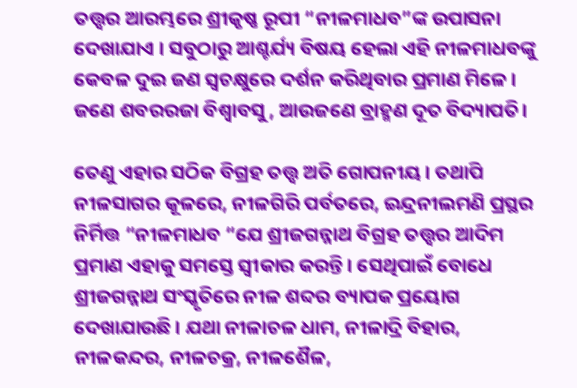ତତ୍ତ୍ୱର ଆରମ୍ଭରେ ଶ୍ରୀକୃଷ୍ଣ ରୂପୀ “ନୀଳମାଧବ”ଙ୍କ ଉପାସନା ଦେଖାଯାଏ । ସବୁଠାରୁ ଆଶ୍ଚର୍ଯ୍ୟ ବିଷୟ ହେଲା ଏହି ନୀଳମାଧବଙ୍କୁ କେବଳ ଦୁଇ ଜଣ ସ୍ୱଚକ୍ଷୁରେ ଦର୍ଶନ କରିଥିବାର ପ୍ରମାଣ ମିଳେ । ଜଣେ ଶବରରଜା ବିଶ୍ୱାବସୁ, ଆଉଜଣେ ବ୍ରାହ୍ମଣ ଦୂତ ବିଦ୍ୟାପତି।

ତେଣୁ ଏହାର ସଠିକ ବିଗ୍ରହ ତତ୍ତ୍ୱ ଅତି ଗୋପନୀୟ । ତଥାପି ନୀଳସାଗର କୂଳରେ, ନୀଳଗିରି ପର୍ବତରେ, ଇନ୍ଦ୍ରନୀଲମଣି ପ୍ରସ୍ଥର ନିର୍ମିତ୍ତ “ନୀଳମାଧବ “ଯେ ଶ୍ରୀଜଗନ୍ନାଥ ବିଗ୍ରହ ତତ୍ତ୍ୱର ଆଦିମ ପ୍ରମାଣ ଏହାକୁ ସମସ୍ତେ ସ୍ୱୀକାର କରନ୍ତି । ସେଥିପାଇଁ ବୋଧେ ଶ୍ରୀଜଗନ୍ନାଥ ସଂସ୍କୃତିରେ ନୀଳ ଶବ୍ଦର ବ୍ୟାପକ ପ୍ରୟୋଗ ଦେଖାଯାଉଛି । ଯଥା ନୀଳାଚଳ ଧାମ, ନୀଳାଦ୍ରି ବିହାର, ନୀଳକନ୍ଦର, ନୀଳଚକ୍ର, ନୀଳଶୈଳ,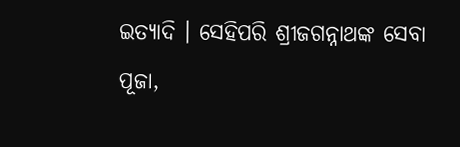ଇତ୍ୟାଦି । ସେହିପରି ଶ୍ରୀଜଗନ୍ନାଥଙ୍କ ସେବା ପୂଜା,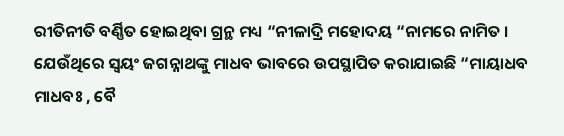ରୀତିନୀତି ବର୍ଣ୍ଣିତ ହୋଇଥିବା ଗ୍ରନ୍ଥ ମଧ୍ୟ “ନୀଳାଦ୍ରି ମହୋଦୟ “ନାମରେ ନାମିତ । ଯେଉଁଥିରେ ସ୍ୱୟଂ ଜଗନ୍ନାଥଙ୍କୁ ମାଧବ ଭାବରେ ଉପସ୍ଥାପିତ କରାଯାଇଛି “ମାୟାଧବ ମାଧବଃ , ବୈ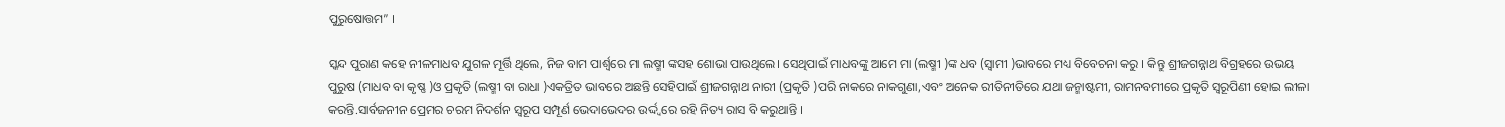ପୁରୁଷୋତ୍ତମ” ।

ସ୍କନ୍ଦ ପୁରାଣ କହେ ନୀଳମାଧବ ଯୁଗଳ ମୂର୍ତ୍ତି ଥିଲେ, ନିଜ ବାମ ପାର୍ଶ୍ଵରେ ମା ଲଷ୍ମୀ ଙ୍କସହ ଶୋଭା ପାଉଥିଲେ। ସେଥିପାଇଁ ମାଧବଙ୍କୁ ଆମେ ମା (ଲଷ୍ମୀ )ଙ୍କ ଧବ (ସ୍ୱାମୀ )ଭାବରେ ମଧ୍ୟ ବିବେଚନା କରୁ । କିନ୍ତୁ ଶ୍ରୀଜଗନ୍ନାଥ ବିଗ୍ରହରେ ଉଭୟ ପୁରୁଷ (ମାଧବ ବା କୃଷ୍ଣ )ଓ ପ୍ରକୃତି (ଲଷ୍ମୀ ବା ରାଧା )ଏକତ୍ରିତ ଭାବରେ ଅଛନ୍ତି ସେହିପାଇଁ ଶ୍ରୀଜଗନ୍ନାଥ ନାରୀ (ପ୍ରକୃତି )ପରି ନାକରେ ନାକଗୁଣା,ଏବଂ ଅନେକ ରୀତିନୀତିରେ ଯଥା ଜନ୍ମାଷ୍ଟମୀ, ରାମନବମୀରେ ପ୍ରକୃତି ସ୍ୱରୂପିଣୀ ହୋଇ ଲୀଳା କରନ୍ତି.ସାର୍ବଜନୀନ ପ୍ରେମର ଚରମ ନିଦର୍ଶନ ସ୍ୱରୂପ ସମ୍ପୂର୍ଣ ଭେଦାଭେଦର ଉର୍ଦ୍ଦ୍ୱରେ ରହି ନିତ୍ୟ ରାସ ବି କରୁଥାନ୍ତି ।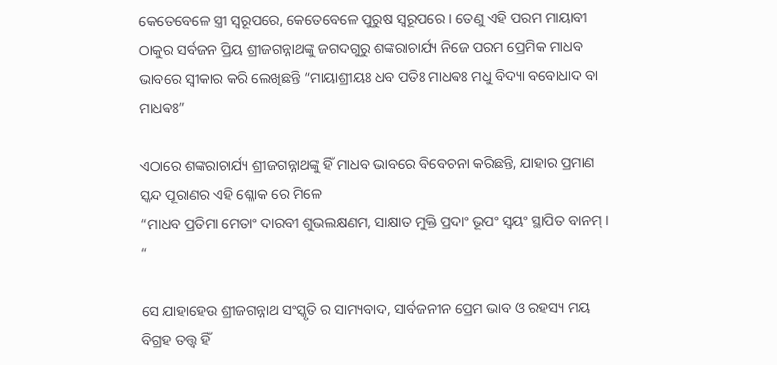କେତେବେଳେ ସ୍ତ୍ରୀ ସ୍ୱରୂପରେ, କେତେବେଳେ ପୁରୁଷ ସ୍ୱରୂପରେ । ତେଣୁ ଏହି ପରମ ମାୟାବୀ ଠାକୁର ସର୍ବଜନ ପ୍ରିୟ ଶ୍ରୀଜଗନ୍ନାଥଙ୍କୁ ଜଗଦଗୁରୁ ଶଙ୍କରାଚାର୍ଯ୍ୟ ନିଜେ ପରମ ପ୍ରେମିକ ମାଧବ ଭାବରେ ସ୍ୱୀକାର କରି ଲେଖିଛନ୍ତି “ମାୟାଶ୍ରୀୟଃ ଧବ ପତିଃ ମାଧଵଃ ମଧୁ ବିଦ୍ୟା ବବୋଧାଦ ବା ମାଧଵଃ”

ଏଠାରେ ଶଙ୍କରାଚାର୍ଯ୍ୟ ଶ୍ରୀଜଗନ୍ନାଥଙ୍କୁ ହିଁ ମାଧବ ଭାବରେ ବିବେଚନା କରିଛନ୍ତି, ଯାହାର ପ୍ରମାଣ ସ୍କନ୍ଦ ପୂରାଣର ଏହି ଶ୍ଳୋକ ରେ ମିଳେ
“ମାଧବ ପ୍ରତିମା ମେତାଂ ଦାରବୀ ଶୁଭଲକ୍ଷଣମ, ସାକ୍ଷାତ ମୁକ୍ତି ପ୍ରଦାଂ ଭୂପଂ ସ୍ୱୟଂ ସ୍ଥାପିତ ବାନମ୍ । “

ସେ ଯାହାହେଉ ଶ୍ରୀଜଗନ୍ନାଥ ସଂସ୍କୃତି ର ସାମ୍ୟବାଦ, ସାର୍ବଜନୀନ ପ୍ରେମ ଭାବ ଓ ରହସ୍ୟ ମୟ ବିଗ୍ରହ ତତ୍ତ୍ୱ ହିଁ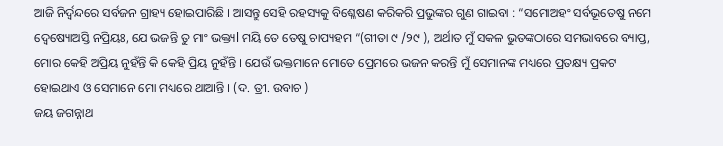ଆଜି ନିର୍ଦ୍ବନ୍ଦରେ ସର୍ବଜନ ଗ୍ରାହ୍ୟ ହୋଇପାରିଛି । ଆସନ୍ତୁ ସେହି ରହସ୍ୟକୁ ବିଶ୍ଳେଷଣ କରିକରି ପ୍ରଭୁଙ୍କର ଗୁଣ ଗାଇବା : “ସମୋଅହଂ ସର୍ବଭୂତେଷୁ ନମେ ଦ୍ୱେଷ୍ୟୋଅସ୍ତି ନପ୍ରିୟଃ, ଯେ ଭଜନ୍ତି ତୁ ମାଂ ଭକ୍ତ୍ୟl ମୟି ତେ ତେଷୁ ଚାପ୍ୟହମ “(ଗୀତା ୯ /୨୯ ), ଅର୍ଥାତ ମୁଁ ସକଳ ଭୁତଙ୍କଠାରେ ସମଭାବରେ ବ୍ୟାପ୍ତ, ମୋର କେହି ଅପ୍ରିୟ ନୁହଁନ୍ତି କି କେହି ପ୍ରିୟ ନୁହଁନ୍ତି । ଯେଉଁ ଭକ୍ତମାନେ ମୋତେ ପ୍ରେମରେ ଭଜନ କରନ୍ତି ମୁଁ ସେମାନଙ୍କ ମଧ୍ୟରେ ପ୍ରତକ୍ଷ୍ୟ ପ୍ରକଟ ହୋଇଥାଏ ଓ ସେମାନେ ମୋ ମଧ୍ୟରେ ଥାଆନ୍ତି । (ଦ. ତ୍ରୀ. ଉବାଚ )
ଜୟ ଜଗନ୍ନାଥ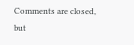Comments are closed, but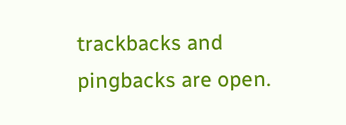trackbacks and pingbacks are open.